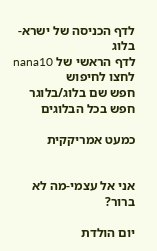לדף הכניסה של ישרא-בלוג
לדף הראשי של nana10
לחצו לחיפוש
חפש שם בלוג/בלוגר
חפש בכל הבלוגים

כמעט אמריקקית


אני אל עצמי-מה לא ברור?

יום הולדת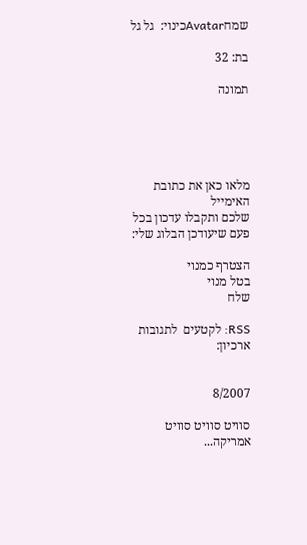שמחAvatarכינוי:  גל גל

בת: 32

תמונה





מלאו כאן את כתובת האימייל
שלכם ותקבלו עדכון בכל פעם שיעודכן הבלוג שלי:

הצטרף כמנוי
בטל מנוי
שלח

RSS: לקטעים  לתגובות
ארכיון:


8/2007

סוויט סוויט סוויט אמריקה...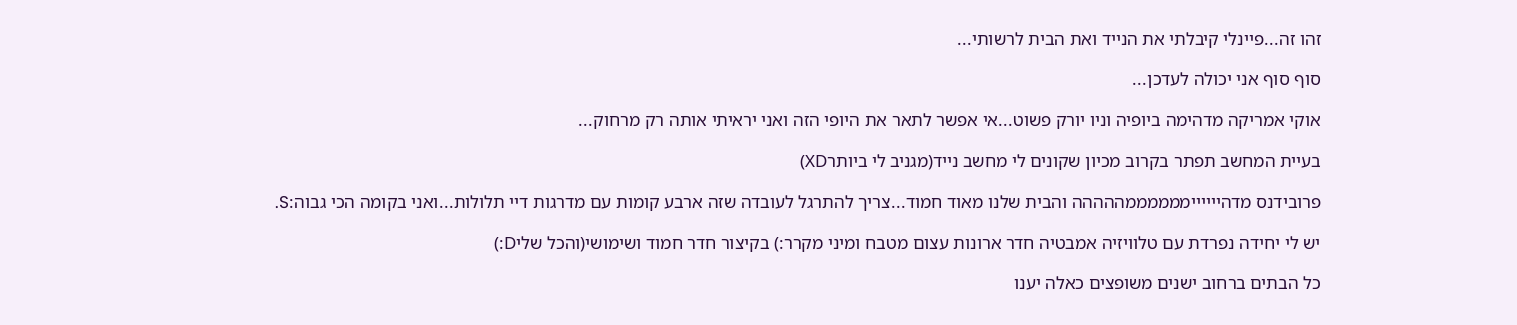זהו זה...פיינלי קיבלתי את הנייד ואת הבית לרשותי...

סוף סוף אני יכולה לעדכן...

אוקי אמריקה מדהימה ביופיה וניו יורק פשוט...אי אפשר לתאר את היופי הזה ואני יראיתי אותה רק מרחוק...

בעיית המחשב תפתר בקרוב מכיון שקונים לי מחשב נייד(מגניב לי ביותרXD)

פרובידנס מדהייייייממממממההההה והבית שלנו מאוד חמוד...צריך להתרגל לעובדה שזה ארבע קומות עם מדרגות דיי תלולות...ואני בקומה הכי גבוה:S.

יש לי יחידה נפרדת עם טלוויזיה אמבטיה חדר ארונות עצום מטבח ומיני מקרר:) בקיצור חדר חמוד ושימושי(והכל שליD:)

כל הבתים ברחוב ישנים משופצים כאלה יענו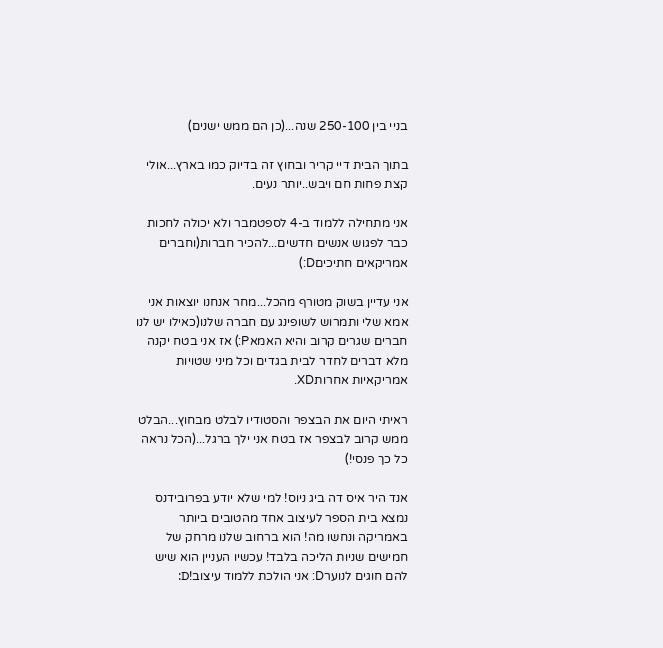בניי בין 250-100 שנה...(כן הם ממש ישנים)

בתוך הבית דיי קריר ובחוץ זה בדיוק כמו בארץ...אולי קצת פחות חם ויבש..יותר נעים.

אני מתחילה ללמוד ב-4 לספטמבר ולא יכולה לחכות כבר לפגוש אנשים חדשים...להכיר חברות(וחברים אמריקאים חתיכיםD:)

אני עדיין בשוק מטורף מהכל...מחר אנחנו יוצאות אני אמא שלי ותמרוש לשופינג עם חברה שלנו(כאילו יש לנו חברים שגרים קרוב והיא האמאP:) אז אני בטח יקנה מלא דברים לחדר לבית בגדים וכל מיני שטויות אמריקאיות אחרותXD.

ראיתי היום את הבצפר והסטודיו לבלט מבחוץ...הבלט ממש קרוב לבצפר אז בטח אני ילך ברגל...(הכל נראה כל כך פנסי!)

אנד היר איס דה ביג ניוס! למי שלא יודע בפרובידנס נמצא בית הספר לעיצוב אחד מהטובים ביותר באמריקה ונחשו מה! הוא ברחוב שלנו מרחק של חמישים שניות הליכה בלבד! עכשיו העניין הוא שיש להם חוגים לנוערD: אני הולכת ללמוד עיצוב!D: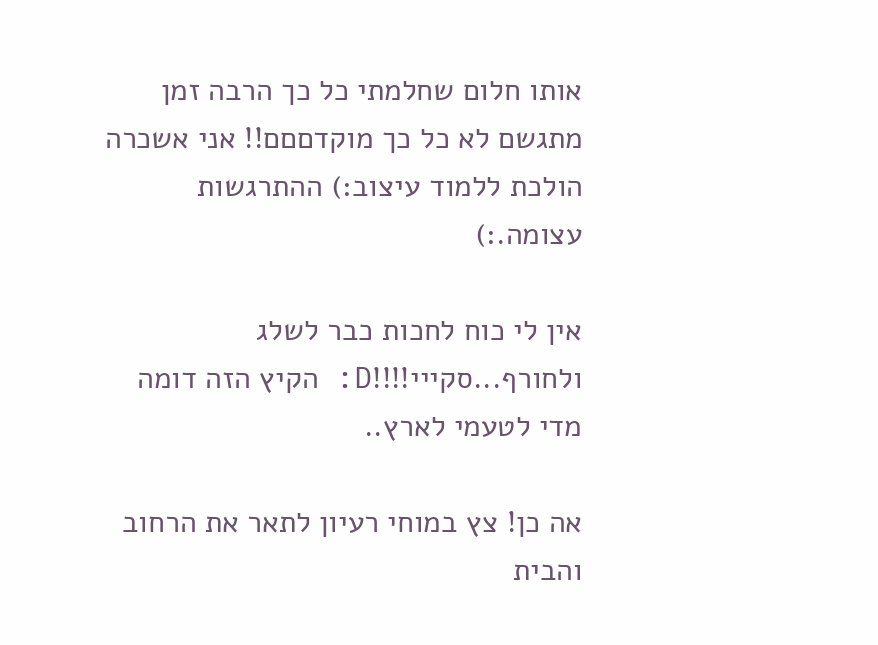אותו חלום שחלמתי כל כך הרבה זמן מתגשם לא כל כך מוקדםםם!! אני אשכרה הולכת ללמוד עיצוב:) ההתרגשות עצומה.:)

אין לי כוח לחכות כבר לשלג ולחורף...סקייי!!!!D: הקיץ הזה דומה מדי לטעמי לארץ..

אה כן! צץ במוחי רעיון לתאר את הרחוב והבית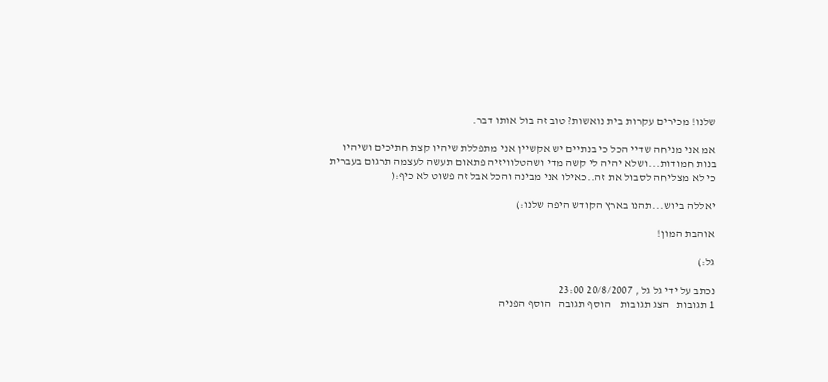שלנו! מכירים עקרות בית נואשות? טוב זה בול אותו דבר.

אמ אני מניחה שדיי הכל כי בנתיים יש אקשיין אני מתפללת שיהיו קצת חתיכים ושיהיו בנות חמודות...ושלא יהיה לי קשה מדי ושהטלוויזיה פתאום תעשה לעצמה תרגום בעברית כי לא מצליחה לסבול את זה..כאילו אני מבינה והכל אבל זה פשוט לא כיף:(

יאללה ביוש...תהנו בארץ הקודש היפה שלנו:)

אוהבת המון!

גל:)

נכתב על ידי גל גל , 20/8/2007 23:00
1 תגובות   הצג תגובות    הוסף תגובה   הוסף הפניה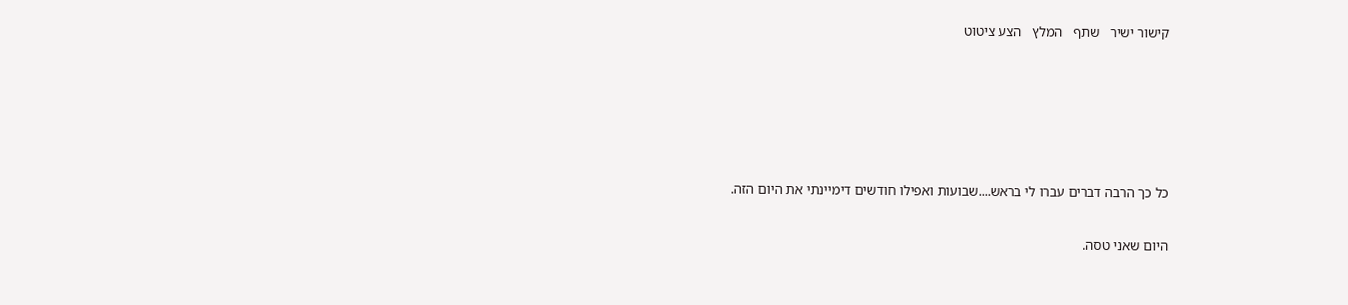קישור ישיר   שתף   המלץ   הצע ציטוט





כל כך הרבה דברים עברו לי בראש....שבועות ואפילו חודשים דימיינתי את היום הזה.

היום שאני טסה.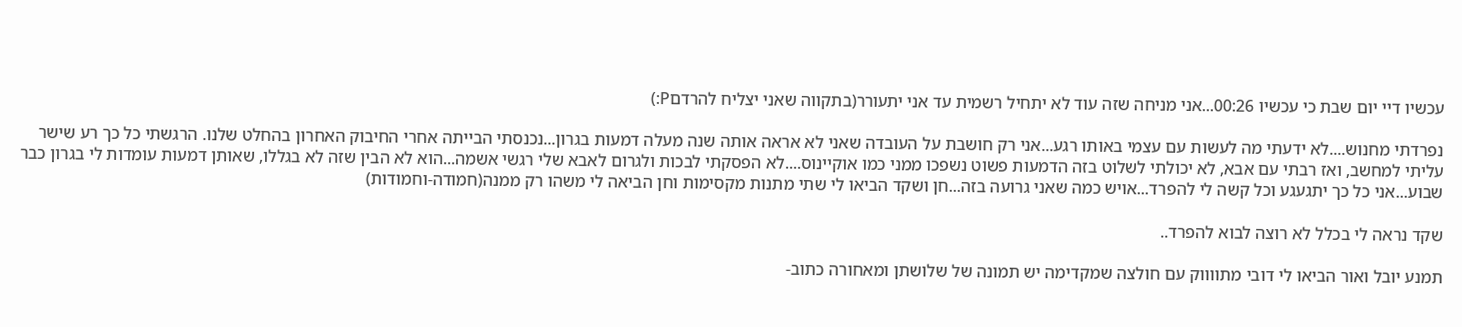עכשיו דיי יום שבת כי עכשיו 00:26...אני מניחה שזה עוד לא יתחיל רשמית עד אני יתעורר(בתקווה שאני יצליח להרדםP:)

נפרדתי מחנוש....לא ידעתי מה לעשות עם עצמי באותו רגע...אני רק חושבת על העובדה שאני לא אראה אותה שנה מעלה דמעות בגרון...נכנסתי הבייתה אחרי החיבוק האחרון בהחלט שלנו. הרגשתי כל כך רע שישר עליתי למחשב, ואז רבתי עם אבא, לא יכולתי לשלוט בזה הדמעות פשוט נשפכו ממני כמו אוקיינוס....לא הפסקתי לבכות ולגרום לאבא שלי רגשי אשמה...הוא לא הבין שזה לא בגללו, שאותן דמעות עומדות לי בגרון כבר שבוע...אני כל כך יתגעגע וכל קשה לי להפרד...אויש כמה שאני גרועה בזה...חן ושקד הביאו לי שתי מתנות מקסימות וחן הביאה לי משהו רק ממנה(חמודה-וחמודות)

שקד נראה לי בכלל לא רוצה לבוא להפרד..

תמנע יובל ואור הביאו לי דובי מתווווק עם חולצה שמקדימה יש תמונה של שלושתן ומאחורה כתוב-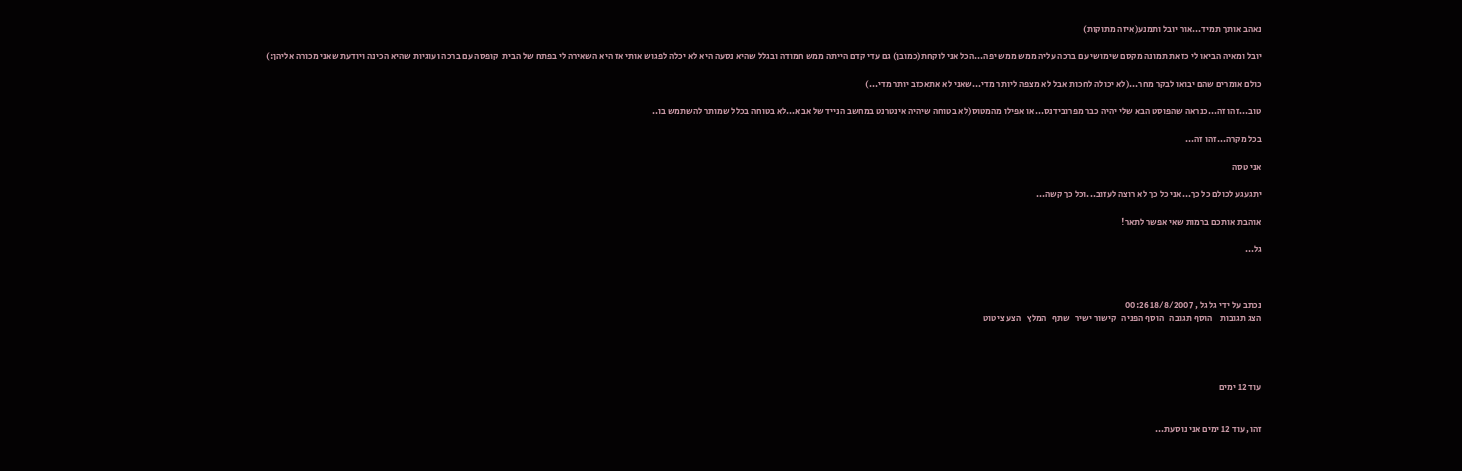נאהב אותך תמיד...אור יובל ותמנע(איזה מתוקות)

יובל ומאיה הביאו לי כזאת תמונה מקסם שימושי עם ברכה עליה ממש ממש יפה...הכל אני לוקחת(כמובן) גם עדי קדם הייתה ממש חמודה ובגלל שהיא נסעה היא לא יכלה לפגוש אותי אז היא השאירה לי בפתח של הבית  קופסה עם ברכה ועוגיות שהיא הכינה ויודעת שאני מכורה אליהן:)

כולם אומרים שהם יבואו לבקר מחר...(לא יכולה לחכות אבל לא מצפה ליותר מדי...שאני לא אתאכזב יותר מדי...)

טוב...זהו זה...כנראה שהפוסט הבא שלי יהיה כבר מפרובידנס...או אפילו מהמטוס(לא בטוחה שיהיה אינטרנט במחשב הנייד של אבא...לא בטוחה בכלל שמותר להשתמש בו..

בכל מקרה...זהו זה...

אני טסה

יתגעגע לכולם כל כך...אני כל כך לא רוצה לעזוב...וכל כך קשה...

אוהבת אותכם ברמות שאי אפשר לתאר!

גל...



נכתב על ידי גל גל , 18/8/2007 00:26
הצג תגובות    הוסף תגובה   הוסף הפניה   קישור ישיר   שתף   המלץ   הצע ציטוט




עוד 12 ימים


זהו, עוד 12 ימים אני נוסעת...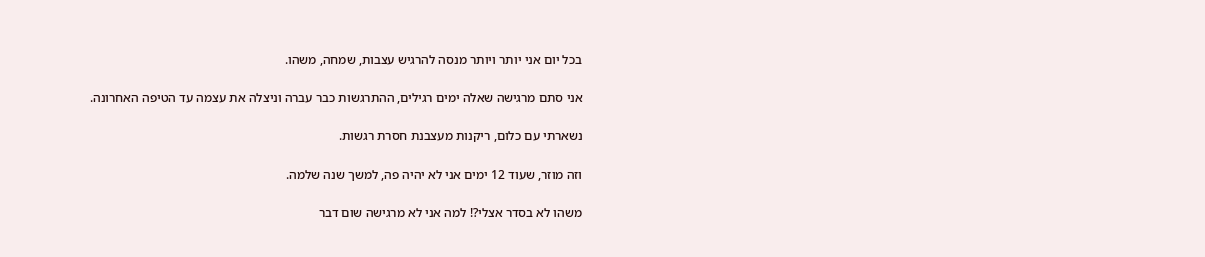בכל יום אני יותר ויותר מנסה להרגיש עצבות, שמחה, משהו.

אני סתם מרגישה שאלה ימים רגילים, ההתרגשות כבר עברה וניצלה את עצמה עד הטיפה האחרונה.

נשארתי עם כלום, ריקנות מעצבנת חסרת רגשות.

וזה מוזר, שעוד 12 ימים אני לא יהיה פה, למשך שנה שלמה.

משהו לא בסדר אצלי?! למה אני לא מרגישה שום דבר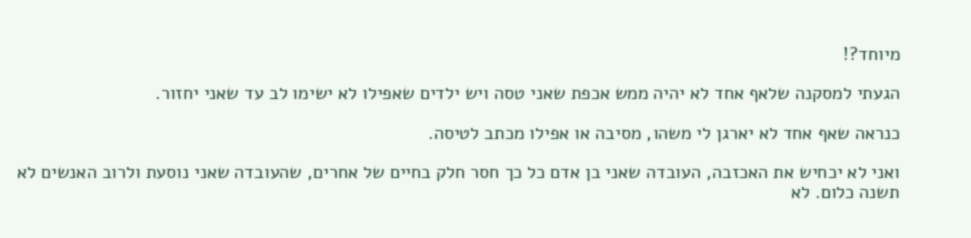מיוחד?!

הגעתי למסקנה שלאף אחד לא יהיה ממש אכפת שאני טסה ויש ילדים שאפילו לא ישימו לב עד שאני יחזור.

כנראה שאף אחד לא יארגן לי משהו, מסיבה או אפילו מכתב לטיסה.

ואני לא יכחיש את האכזבה, העובדה שאני בן אדם כל כך חסר חלק בחיים של אחרים, שהעובדה שאני נוסעת ולרוב האנשים לא תשנה כלום. לא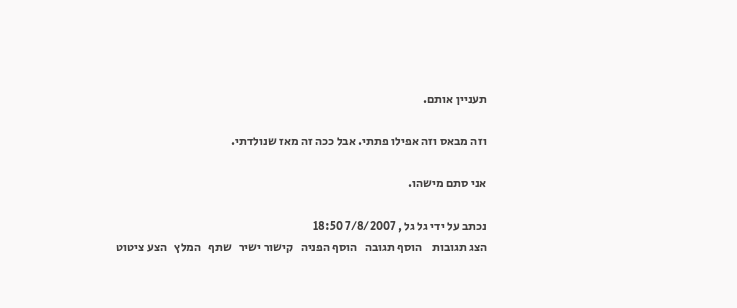תעניין אותם.

וזה מבאס וזה אפילו פתתי. אבל ככה זה מאז שנולדתי.

אני סתם מישהו.

נכתב על ידי גל גל , 7/8/2007 18:50
הצג תגובות    הוסף תגובה   הוסף הפניה   קישור ישיר   שתף   המלץ   הצע ציטוט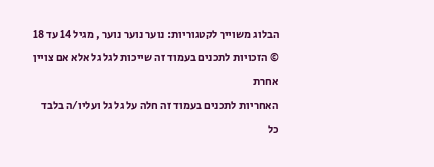הבלוג משוייך לקטגוריות: נוער נוער נוער , מגיל 14 עד 18
© הזכויות לתכנים בעמוד זה שייכות לגל גל אלא אם צויין אחרת
האחריות לתכנים בעמוד זה חלה על גל גל ועליו/ה בלבד
כל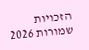הזכויות שמורות 2026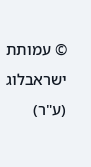© עמותת ישראבלוג (ע"ר)